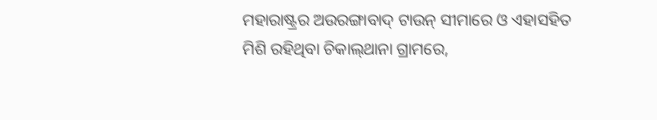ମହାରାଷ୍ଟ୍ରର ଅଉରଙ୍ଗାବାଦ୍‌ ଟାଉନ୍‌ ସୀମାରେ ଓ ଏହାସହିତ ମିଶି ରହିଥିବା ଚିକାଲ୍‌ଥାନା ଗ୍ରାମରେ,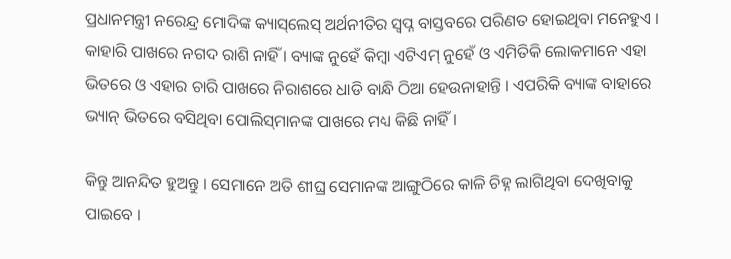ପ୍ରଧାନମନ୍ତ୍ରୀ ନରେନ୍ଦ୍ର ମୋଦିଙ୍କ କ୍ୟାସ୍‌ଲେସ୍‌ ଅର୍ଥନୀତିର ସ୍ୱପ୍ନ ବାସ୍ତବରେ ପରିଣତ ହୋଇଥିବା ମନେହୁଏ । କାହାରି ପାଖରେ ନଗଦ ରାଶି ନାହିଁ । ବ୍ୟାଙ୍କ ନୁହେଁ କିମ୍ବା ଏଟିଏମ୍‌ ନୁହେଁ ଓ ଏମିତିକି ଲୋକମାନେ ଏହା ଭିତରେ ଓ ଏହାର ଚାରି ପାଖରେ ନିରାଶରେ ଧାଡି ବାନ୍ଧି ଠିଆ ହେଉନାହାନ୍ତି । ଏପରିକି ବ୍ୟାଙ୍କ ବାହାରେ ଭ୍ୟାନ୍‌ ଭିତରେ ବସିଥିବା ପୋଲିସ୍‌ମାନଙ୍କ ପାଖରେ ମଧ୍ୟ କିଛି ନାହିଁ ।

କିନ୍ତୁ ଆନନ୍ଦିତ ହୁଅନ୍ତୁ । ସେମାନେ ଅତି ଶୀଘ୍ର ସେମାନଙ୍କ ଆଙ୍ଗୁଠିରେ କାଳି ଚିହ୍ନ ଲାଗିଥିବା ଦେଖିବାକୁ ପାଇବେ ।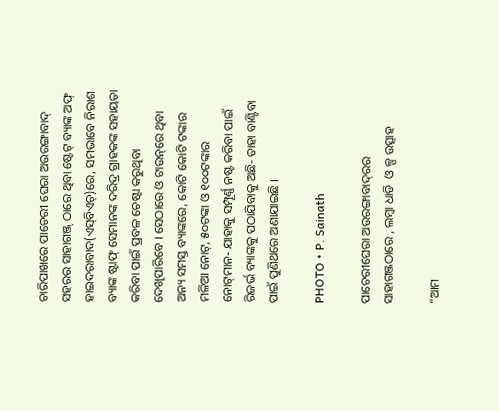ଚାରିପାଖରେ ପାଚେରୀ ଘେରା ଅଉରଙ୍ଗାବାଦ୍‌ ସହରର ସାହାଗଞ୍ଜ୍‌ ଠାରେ ଥିବା ଷ୍ଟେଟ୍‌ ବ୍ୟାଙ୍କ ଅଫ୍‌ ହାଇଦରାବାଦ(ଏସ୍‌ବିଏଚ୍‌)ରେ, ସମଭାବେ ନିରାଶ  ବ୍ୟାଙ୍କ ଷ୍ଟାଫ୍‌ ସେମାନଙ୍କ ଦରିଦ୍ର ଗ୍ରାହକଙ୍କ ସହାୟତା କରିବା ପାଇଁ ପ୍ରବଳ ଚେଷ୍ଟା କରୁଥିବା ଦେଖିପାରିବେ । ସେଠାରେ ଓ ଟାଉନ୍‌ରେ ଥିବା ଅନ୍ୟ ସମସ୍ତ ବ୍ୟାଙ୍କରେ, କୋଟି କୋଟି ଟଙ୍କାର ମଳିଆ ନୋଟ୍‌, ୫୦ଟଙ୍କା ଓ ୧୦୦ଟଙ୍କାର ନୋଟ୍‌ମାନ- ଯାହାକୁ ସମ୍ପୂର୍ଣ୍ଣ ନଷ୍ଟ କରିବା ପାଇଁ ରିଜର୍ଭ ବ୍ୟାଙ୍କକୁ ପଠାଯିବାକୁ ଅଛି- ତାହା ବାଣ୍ଟିବା ପାଇଁ ପୁଣିଥରେ ଅଣାଯାଇଛି ।

PHOTO • P. Sainath

ପାଚେରୀଘେରା ଅଉରଙ୍ଗାବାଦ୍‌ରର ସାହାଗଞ୍ଜଠାରେ , ଲମ୍ବା ଧାଡି  ଓ ଳ୍ପ ଉତ୍ସାହ

“ଆମ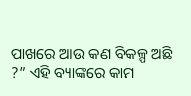ପାଖରେ ଆଉ କଣ ବିକଳ୍ପ ଅଛି ?” ଏହି ବ୍ୟାଙ୍କରେ କାମ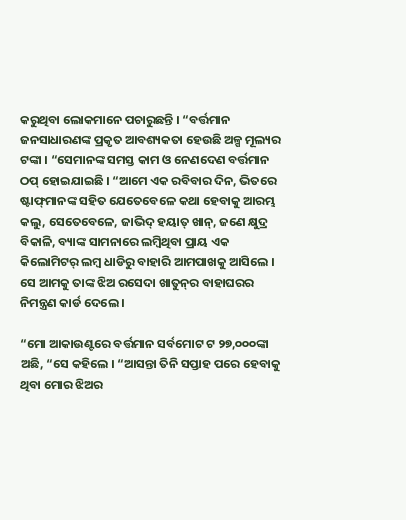କରୁଥିବା ଲୋକମାନେ ପଚାରୁଛନ୍ତି । “ବର୍ତ୍ତମାନ ଜନସାଧାରଣଙ୍କ ପ୍ରକୃତ ଆବଶ୍ୟକତା ହେଉଛି ଅଳ୍ପ ମୂଲ୍ୟର ଟଙ୍କା । “ସେମାନଙ୍କ ସମସ୍ତ କାମ ଓ ନେଣଦେଣ ବର୍ତ୍ତମାନ ଠପ୍‌ ହୋଇଯାଇଛି । “ଆମେ ଏକ ରବିବାର ଦିନ, ଭିତରେ ଷ୍ଟାଫ୍‌ମାନଙ୍କ ସହିତ ଯେତେବେଳେ କଥା ହେବାକୁ ଆରମ୍ଭ କଲୁ, ସେତେବେଳେ, ଜାଭିଦ୍‌ ହୟାତ୍‌ ଖାନ୍‌, ଜଣେ କ୍ଷୁଦ୍ର ବିକାଳି, ବ୍ୟାଙ୍କ ସାମନାରେ ଲମ୍ବିଥିବା ପ୍ରାୟ ଏକ କିଲୋମିଟର୍‌ ଲମ୍ବ ଧାଡିରୁ ବାହାରି ଆମପାଖକୁ ଆସିଲେ । ସେ ଆମକୁ ତାଙ୍କ ଝିଅ ରସେଦା ଖାତୁନ୍‌ର ବାହାଘରର ନିମନ୍ତ୍ରଣ କାର୍ଡ ଦେଲେ ।

“ମୋ ଆକାଉଣ୍ଟରେ ବର୍ତ୍ତମାନ ସର୍ବମୋଟ ଟ ୨୭,୦୦୦ଙ୍କା ଅଛି, “ସେ କହିଲେ । “ଆସନ୍ତା ତିନି ସପ୍ତାହ ପରେ ହେବାକୁ ଥିବା ମୋର ଝିଅର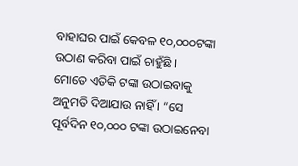ବାହାଘର ପାଇଁ କେବଳ ୧୦,୦୦୦ଟଙ୍କା ଉଠାଣ କରିବା ପାଇଁ ଚାହୁଁଛି ।  ମୋତେ ଏତିକି ଟଙ୍କା ଉଠାଇବାକୁ ଅନୁମତି ଦିଆଯାଉ ନାହିଁ । “ସେ ପୂର୍ବଦିନ ୧୦,୦୦୦ ଟଙ୍କା ଉଠାଇନେବା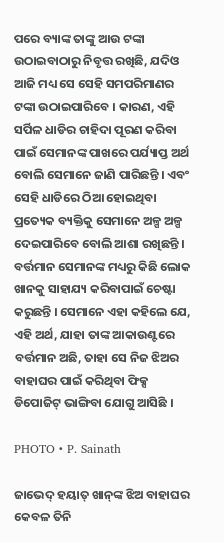ପରେ ବ୍ୟାଙ୍କ ତାଙ୍କୁ ଆଉ ଟଙ୍କା ଉଠାଇବାଠାରୁ ନିବୃତ୍ତ ରଖିଛି, ଯଦିଓ ଆଜି ମଧ୍ୟ ସେ ସେହି ସମପରିମାଣର ଟଙ୍କା ଉଠାଇପାରିବେ । କାରଣ, ଏହି ସର୍ପିଳ ଧାଡିର ଚାହିଦା ପୂରଣ କରିବା ପାଇଁ ସେମାନଙ୍କ ପାଖରେ ପର୍ଯ୍ୟାପ୍ତ ଅର୍ଥ ବୋଲି ସେମାନେ ଜାଣି ପାରିଛନ୍ତି । ଏବଂ ସେହି ଧାଡିରେ ଠିଆ ହୋଇଥିବା ପ୍ରତ୍ୟେକ ବ୍ୟକ୍ତିକୁ ସେମାନେ ଅଳ୍ପ ଅଳ୍ପ ଦେଇପାରିବେ ବୋଲି ଆଶା ରଖିଛନ୍ତି । ବର୍ତ୍ତମାନ ସେମାନଙ୍କ ମଧ୍ୟରୁ କିଛି ଲୋକ ଖାନକୁ ସାହାଯ୍ୟ କରିବାପାଇଁ ଚେଷ୍ଟା କରୁଛନ୍ତି । ସେମାନେ ଏହା କହିଲେ ଯେ, ଏହି ଅର୍ଥ, ଯାହା ତାଙ୍କ ଆକାଉଣ୍ଟରେ ବର୍ତ୍ତମାନ ଅଛି, ତାହା ସେ ନିଜ ଝିଅର ବାହାଘର ପାଇଁ କରିଥିବା ଫିକ୍ସ ଡିପୋଜିଟ୍‌ ଭାଙ୍ଗିବା ଯୋଗୁ ଆସିଛି ।

PHOTO • P. Sainath

ଜାଭେଦ୍‌ ହୟାତ୍‌ ଖାନ୍‌ଙ୍କ ଝିଅ ବାହାଘର କେବଳ ତିନି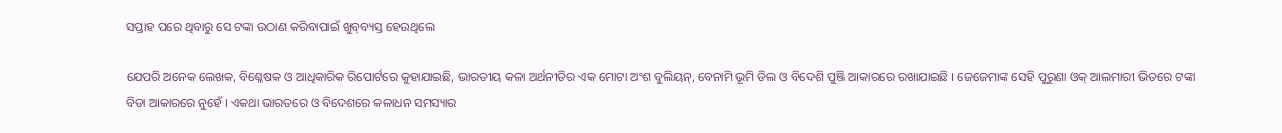ସପ୍ତାହ ପରେ ଥିବାରୁ ସେ ଟଙ୍କା ଉଠାଣ କରିବାପାଇଁ ଖୁବ୍‌ବ୍ୟସ୍ତ ହେଉଥିଲେ

ଯେପରି ଅନେକ ଲେଖକ, ବିଶ୍ଳେଷକ ଓ ଆଧିକାରିକ ରିପୋର୍ଟରେ କୁହାଯାଇଛି, ଭାରତୀୟ କଳା ଅର୍ଥନୀତିର ଏକ ମୋଟା ଅଂଶ ବୁଲିୟନ୍‌, ବେନାମି ଭୂମି ଡିଲ ଓ ବିଦେଶି ପୁଞ୍ଜି ଆକାରରେ ରଖାଯାଇଛି । ଜେଜେମାଙ୍କ ସେହି ପୁରୁଣା ଓକ୍‌ ଆଲମାରୀ ଭିତରେ ଟଙ୍କା ବିଡା ଆକାରରେ ନୁହେଁ । ଏକଥା ଭାରତରେ ଓ ବିଦେଶରେ କଳାଧନ ସମସ୍ୟାର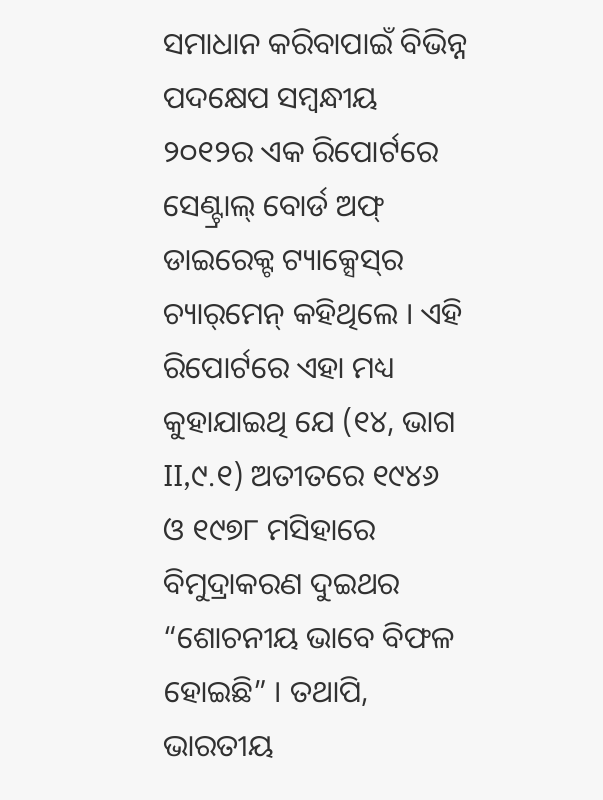ସମାଧାନ କରିବାପାଇଁ ବିଭିନ୍ନ ପଦକ୍ଷେପ ସମ୍ବନ୍ଧୀୟ ୨୦୧୨ର ଏକ ରିପୋର୍ଟରେ ସେଣ୍ଟ୍ରାଲ୍‌ ବୋର୍ଡ ଅଫ୍‌ ଡାଇରେକ୍ଟ ଟ୍ୟାକ୍ସେସ୍‌ର ଚ୍ୟାର୍‌ମେନ୍‌ କହିଥିଲେ । ଏହି ରିପୋର୍ଟରେ ଏହା ମଧ୍ୟ କୁହାଯାଇଥି ଯେ (୧୪, ଭାଗ II,୯.୧) ଅତୀତରେ ୧୯୪୬ ଓ ୧୯୭୮ ମସିହାରେ ବିମୁଦ୍ରାକରଣ ଦୁଇଥର “ଶୋଚନୀୟ ଭାବେ ବିଫଳ ହୋଇଛି” । ତଥାପି, ଭାରତୀୟ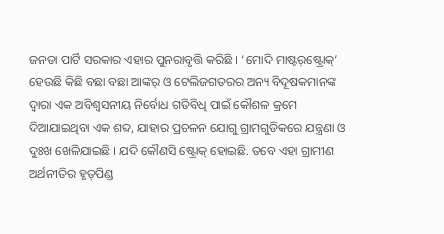ଜନତା ପାର୍ଟି ସରକାର ଏହାର ପୁନରାବୃତ୍ତି କରିଛି । ‘ମୋଦି ମାଷ୍ଟର୍‌ଷ୍ଟ୍ରୋକ୍‌’ ହେଉଛି କିଛି ବଛା ବଛା ଆଙ୍କର୍‌ ଓ ଟେଲିଜଗତରର ଅନ୍ୟ ବିଦୂଷକମାନଙ୍କ ଦ୍ୱାରା ଏକ ଅବିଶ୍ୱସନୀୟ ନିର୍ବୋଧ ଗତିବିଧି ପାଇଁ କୌଶଳ କ୍ରମେ ଦିଆଯାଇଥିବା ଏକ ଶବ୍ଦ, ଯାହାର ପ୍ରଚଳନ ଯୋଗୁ ଗ୍ରାମଗୁଡିକରେ ଯନ୍ତ୍ରଣା ଓ ଦୁଃଖ ଖେଳିଯାଇଛି । ଯଦି କୌଣସି ଷ୍ଟ୍ରୋକ୍‌ ହୋଇଛି. ତବେ ଏହା ଗ୍ରାମୀଣ ଅର୍ଥନୀତିର ହୃତ୍‌ପିଣ୍ଡ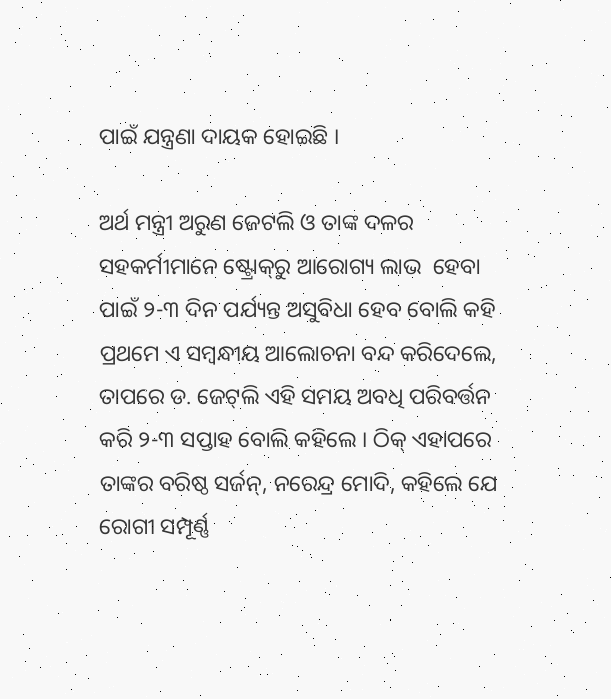ପାଇଁ ଯନ୍ତ୍ରଣା ଦାୟକ ହୋଇଛି ।

ଅର୍ଥ ମନ୍ତ୍ରୀ ଅରୁଣ ଜେଟଲି ଓ ତାଙ୍କ ଦଳର ସହକର୍ମୀମାନେ ଷ୍ଟ୍ରୋକ୍‌ରୁ ଆରୋଗ୍ୟ ଲାଭ  ହେବା ପାଇଁ ୨-୩ ଦିନ ପର୍ଯ୍ୟନ୍ତ ଅସୁବିଧା ହେବ ବୋଲି କହି ପ୍ରଥମେ ଏ ସମ୍ବନ୍ଧୀୟ ଆଲୋଚନା ବନ୍ଦ କରିଦେଲେ, ତାପରେ ଡ. ଜେଟ୍‌ଲି ଏହି ସମୟ ଅବଧି ପରିବର୍ତ୍ତନ କରି ୨-୩ ସପ୍ତାହ ବୋଲି କହିଲେ । ଠିକ୍‌ ଏହାପରେ ତାଙ୍କର ବରିଷ୍ଠ ସର୍ଜନ୍‌, ନରେନ୍ଦ୍ର ମୋଦି, କହିଲେ ଯେ ରୋଗୀ ସମ୍ପୂର୍ଣ୍ଣ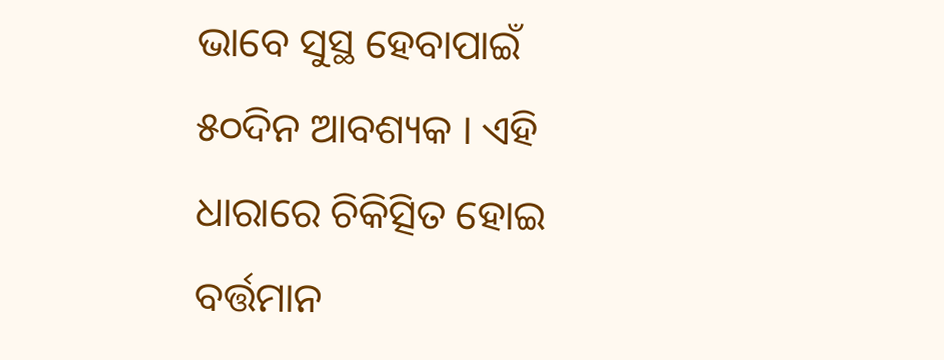ଭାବେ ସୁସ୍ଥ ହେବାପାଇଁ ୫୦ଦିନ ଆବଶ୍ୟକ । ଏହି ଧାରାରେ ଚିକିତ୍ସିତ ହୋଇ ବର୍ତ୍ତମାନ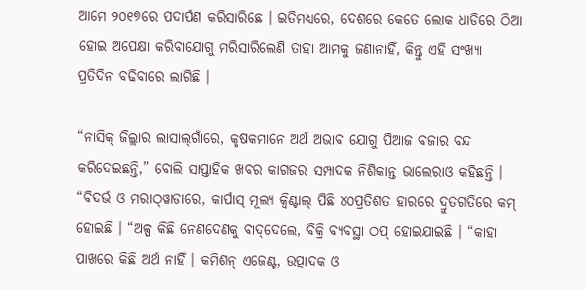ଆମେ ୨୦୧୭ରେ ପଦାର୍ପଣ କରିସାରିଛେ । ଇତିମଧ୍ୟରେ, ଦେଶରେ କେତେ ଲୋକ ଧାଡିରେ ଠିଆ ହୋଇ ଅପେକ୍ଷା କରିବାଯୋଗୁ ମରିସାରିଲେଣି ତାହା ଆମକୁ ଜଣାନାହିଁ, କିନ୍ତୁ ଏହି ସଂଖ୍ୟା ପ୍ରତିଦିନ ବଢିବାରେ ଲାଗିଛି ।

“ନାସିକ୍‌ ଜିଲ୍ଲାର ଲାସାଲ୍‌ଗାଁରେ, କୃଷକମାନେ ଅର୍ଥ ଅଭାବ ଯୋଗୁ ପିଆଜ ବଜାର ବନ୍ଦ କରିଦେଇଛନ୍ତି,” ବୋଲି ସାପ୍ତାହିକ ଖବର କାଗଜର ସମ୍ପାଦକ ନିଶିକାନ୍ତ ଭାଲେରାଓ କହିଛନ୍ତି । “ବିଦର୍ଭ ଓ ମରାଠ୍‌ୱାଡାରେ, କାର୍ପାସ୍‌ ମୂଲ୍ୟ କ୍ୱିଣ୍ଟାଲ୍‌ ପିଛି ୪୦ପ୍ରତିଶତ ହାରରେ ଦ୍ରୁତଗତିରେ କମ୍‌ ହୋଇଛି । “ଅଳ୍ପ କିଛି ନେଣଦେଣକୁ ବାଦ୍‌ଦେଲେ, ବିକ୍ରି ବ୍ୟବସ୍ଥା ଠପ୍‌ ହୋଇଯାଇଛି । “କାହା ପାଖରେ କିଛି ଅର୍ଥ ନାହିଁ । କମିଶନ୍‌ ଏଜେଣ୍ଟ, ଉତ୍ପାଦକ ଓ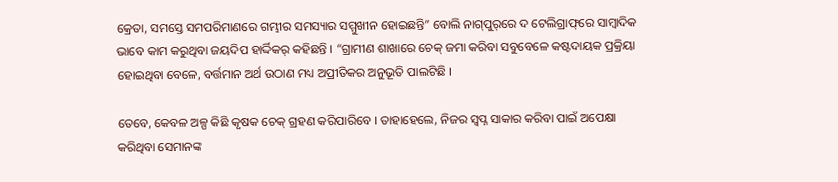କ୍ରେତା, ସମସ୍ତେ ସମପରିମାଣରେ ଗମ୍ଭୀର ସମସ୍ୟାର ସମ୍ମୁଖୀନ ହୋଇଛନ୍ତି” ବୋଲି ନାଗ୍‌ପୁର୍‌ରେ ଦ ଟେଲିଗ୍ରାଫ୍‌ରେ ସାମ୍ବାଦିକ ଭାବେ କାମ କରୁଥିବା ଜୟଦିପ ହାର୍ଦ୍ଦିକର୍‌ କହିଛନ୍ତି । “ଗ୍ରାମୀଣ ଶାଖାରେ ଚେକ୍‌ ଜମା କରିବା ସବୁବେଳେ କଷ୍ଟଦାୟକ ପ୍ରକ୍ରିୟା ହୋଇଥିବା ବେଳେ, ବର୍ତ୍ତମାନ ଅର୍ଥ ଉଠାଣ ମଧ୍ୟ ଅପ୍ରୀତିକର ଅନୁଭୂତି ପାଲଟିଛି ।

ତେବେ, କେବଳ ଅଳ୍ପ କିଛି କୃଷକ ଚେକ୍‌ ଗ୍ରହଣ କରିପାରିବେ । ତାହାହେଲେ, ନିଜର ସ୍ୱପ୍ନ ସାକାର କରିବା ପାଇଁ ଅପେକ୍ଷା କରିଥିବା ସେମାନଙ୍କ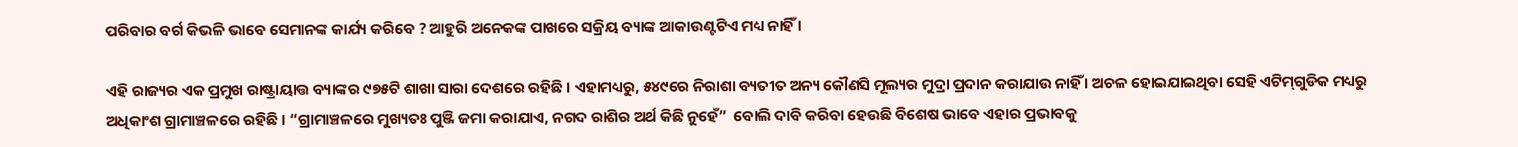ପରିବାର ବର୍ଗ କିଭଳି ଭାବେ ସେମାନଙ୍କ କାର୍ଯ୍ୟ କରିବେ ? ଆହୁରି ଅନେକଙ୍କ ପାଖରେ ସକ୍ରିୟ ବ୍ୟାଙ୍କ ଆକାଉଣ୍ଟଟିଏ ମଧ୍ୟ ନାହିଁ ।

ଏହି ରାଜ୍ୟର ଏକ ପ୍ରମୁଖ ରାଷ୍ଟ୍ରାୟାତ୍ତ ବ୍ୟାଙ୍କର ୯୭୫ଟି ଶାଖା ସାରା ଦେଶରେ ରହିଛି । ଏହାମଧ୍ୟରୁ, ୫୪୯ରେ ନିରାଶା ବ୍ୟତୀତ ଅନ୍ୟ କୌଣସି ମୂଲ୍ୟର ମୁଦ୍ରା ପ୍ରଦାନ କରାଯାଉ ନାହିଁ । ଅଚଳ ହୋଇଯାଇଥିବା ସେହି ଏଟିମ୍‌ଗୁଡିକ ମଧ୍ୟରୁ ଅଧିକାଂଶ ଗ୍ରାମାଞ୍ଚଳରେ ରହିଛି । “ଗ୍ରାମାଞ୍ଚଳରେ ମୁଖ୍ୟତଃ ପୁଞ୍ଜି ଜମା କରାଯାଏ, ନଗଦ ରାଶିର ଅର୍ଥ କିଛି ନୁହେଁ”  ବୋଲି ଦାବି କରିବା ହେଉଛି ବିଶେଷ ଭାବେ ଏହାର ପ୍ରଭାବକୁ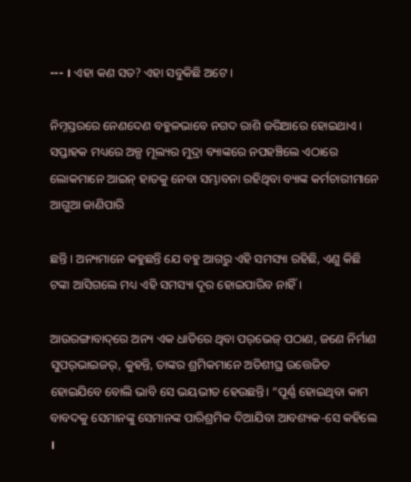--- । ଏହା କଣ ସତ? ଏହା ସବୁକିଛି ଅଟେ ।

ନିମ୍ନସ୍ତରରେ ନେଣଦେଣ ବହୁଳଭାବେ ନଗଦ ରାଶି ଜରିଆରେ ହୋଇଥାଏ । ସପ୍ତାହକ ମଧ୍ୟରେ ଅଳ୍ପ ମୂଲ୍ୟର ମୁଦ୍ରା ବ୍ୟାଙ୍କରେ ନପହଞ୍ଚିଲେ ଏଠାରେ ଲୋକମାନେ ଆଇନ୍‌ ହାତକୁ ନେବା ସମ୍ଭାବନା ରହିଥିବା ବ୍ୟାଙ୍କ କର୍ମଚାରୀମାନେ ଆଗୁଆ ଜାଣିପାରି

ଛନ୍ତି । ଅନ୍ୟମାନେ କହୁଛନ୍ତି ଯେ ବହୁ ଆଗରୁ ଏହି ସମସ୍ୟା ରହିଛି, ଏଣୁ କିଛି ଟଙ୍କା ଆସିଗଲେ ମଧ୍ୟ ଏହି ସମସ୍ୟା ଦୂର ହୋଇପାରିବ ନାହିଁ ।

ଆଉରଙ୍ଗାବାଦ୍‌ରେ ଅନ୍ୟ ଏକ ଧାଡିରେ ଥିବା ପର୍‌ଭେଜ୍‌ ପଠାଣ, ଜଣେ ନିର୍ମାଣ ସୁପର୍‌ଭାଇଜର୍‌, କୁହନ୍ତି, ତାଙ୍କର ଶ୍ରମିକମାନେ ଅତିଶୀଘ୍ର ଉତ୍ତେଜିତ ହୋଇଯିବେ ବୋଲି ଭାବି ସେ ଭୟଭୀତ ହେଉଛନ୍ତି। “ପୂର୍ଣ୍ଣ ହୋଇଥିବା କାମ ବାବଦକୁ ସେମାନଙ୍କୁ ସେମାନଙ୍କ ପାରିଶ୍ରମିକ ଦିଆଯିବା ଆବଶ୍ୟକ-ସେ କହିଲେ ।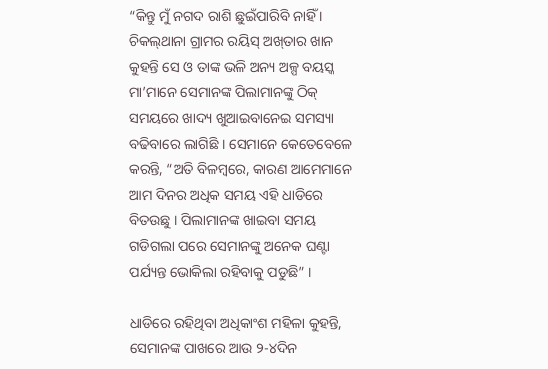“କିନ୍ତୁ ମୁଁ ନଗଦ ରାଶି ଛୁଇଁପାରିବି ନାହିଁ । ଚିକଲ୍‌ଥାନା ଗ୍ରାମର ରୟିସ୍‌ ଅଖ୍‌ତାର ଖାନ କୁହନ୍ତି ସେ ଓ ତାଙ୍କ ଭଳି ଅନ୍ୟ ଅଳ୍ପ ବୟସ୍କ ମା’ମାନେ ସେମାନଙ୍କ ପିଲାମାନଙ୍କୁ ଠିକ୍‌ ସମୟରେ ଖାଦ୍ୟ ଖୁଆଇବାନେଇ ସମସ୍ୟା ବଢିବାରେ ଲାଗିଛି । ସେମାନେ କେତେବେଳେ କରନ୍ତି, “ଅତି ବିଳମ୍ବରେ, କାରଣ ଆମେମାନେ ଆମ ଦିନର ଅଧିକ ସମୟ ଏହି ଧାଡିରେ ବିତଉଛୁ । ପିଲାମାନଙ୍କ ଖାଇବା ସମୟ ଗଡିଗଲା ପରେ ସେମାନଙ୍କୁ ଅନେକ ଘଣ୍ଟା ପର୍ଯ୍ୟନ୍ତ ଭୋକିଲା ରହିବାକୁ ପଡୁଛି” ।

ଧାଡିରେ ରହିଥିବା ଅଧିକାଂଶ ମହିଳା କୁହନ୍ତି, ସେମାନଙ୍କ ପାଖରେ ଆଉ ୨-୪ଦିନ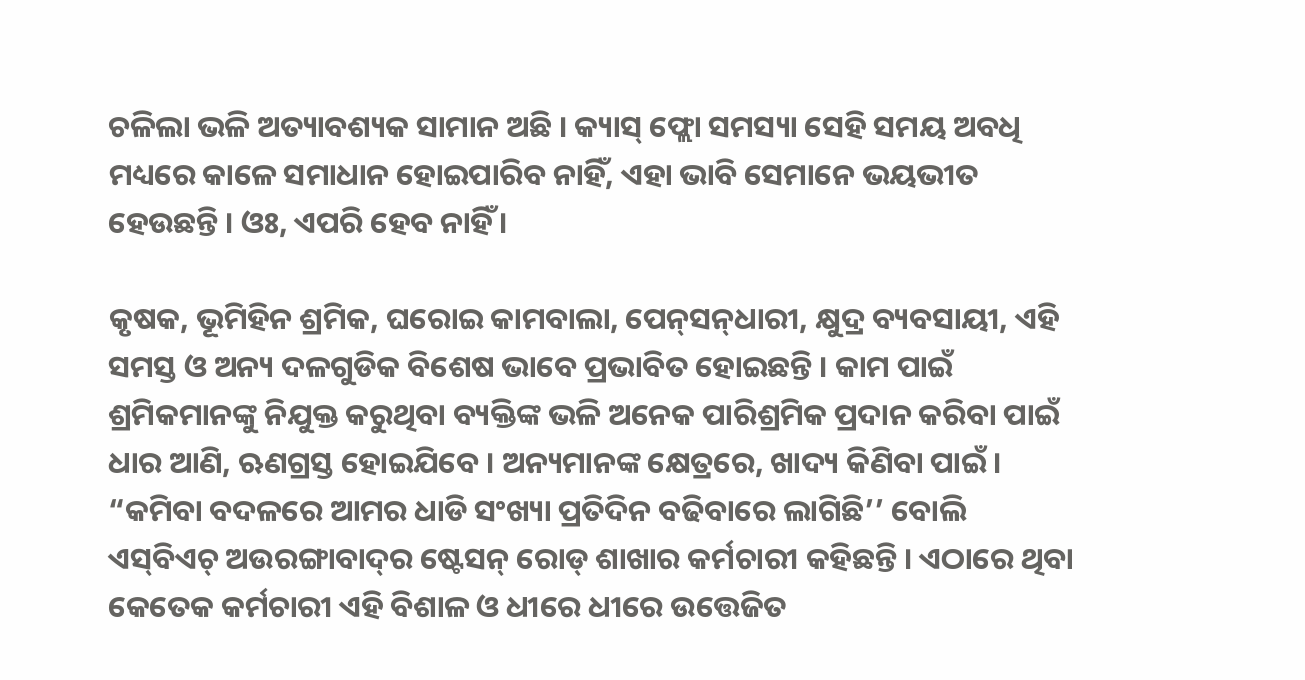ଚଳିଲା ଭଳି ଅତ୍ୟାବଶ୍ୟକ ସାମାନ ଅଛି । କ୍ୟାସ୍‌ ଫ୍ଲୋ ସମସ୍ୟା ସେହି ସମୟ ଅବଧି ମଧ୍ୟରେ କାଳେ ସମାଧାନ ହୋଇପାରିବ ନାହିଁ, ଏହା ଭାବି ସେମାନେ ଭୟଭୀତ ହେଉଛନ୍ତି । ଓଃ, ଏପରି ହେବ ନାହିଁ ।

କୃଷକ, ଭୂମିହିନ ଶ୍ରମିକ, ଘରୋଇ କାମବାଲା, ପେନ୍‌ସନ୍‌ଧାରୀ, କ୍ଷୁଦ୍ର ବ୍ୟବସାୟୀ, ଏହି ସମସ୍ତ ଓ ଅନ୍ୟ ଦଳଗୁଡିକ ବିଶେଷ ଭାବେ ପ୍ରଭାବିତ ହୋଇଛନ୍ତି । କାମ ପାଇଁ ଶ୍ରମିକମାନଙ୍କୁ ନିଯୁକ୍ତ କରୁଥିବା ବ୍ୟକ୍ତିଙ୍କ ଭଳି ଅନେକ ପାରିଶ୍ରମିକ ପ୍ରଦାନ କରିବା ପାଇଁ ଧାର ଆଣି, ଋଣଗ୍ରସ୍ତ ହୋଇଯିବେ । ଅନ୍ୟମାନଙ୍କ କ୍ଷେତ୍ରରେ, ଖାଦ୍ୟ କିଣିବା ପାଇଁ । “କମିବା ବଦଳରେ ଆମର ଧାଡି ସଂଖ୍ୟା ପ୍ରତିଦିନ ବଢିବାରେ ଲାଗିଛି’’ ବୋଲି ଏସ୍‌ବିଏଚ୍‌ ଅଉରଙ୍ଗାବାଦ୍‌ର ଷ୍ଟେସନ୍‌ ରୋଡ୍‌ ଶାଖାର କର୍ମଚାରୀ କହିଛନ୍ତି । ଏଠାରେ ଥିବା କେତେକ କର୍ମଚାରୀ ଏହି ବିଶାଳ ଓ ଧୀରେ ଧୀରେ ଉତ୍ତେଜିତ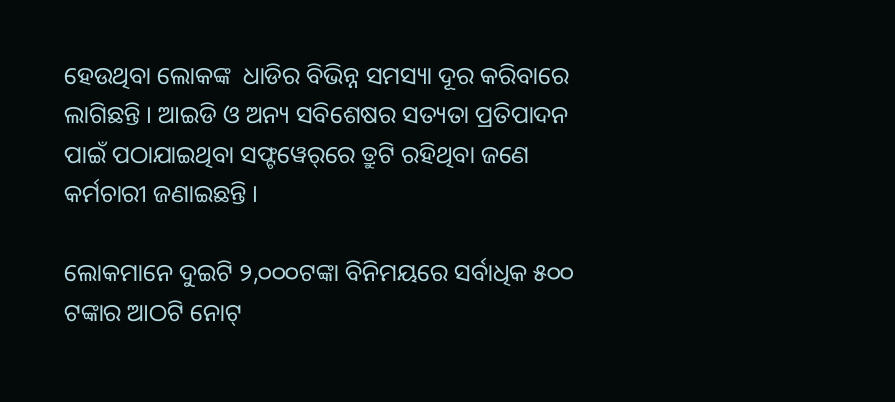ହେଉଥିବା ଲୋକଙ୍କ  ଧାଡିର ବିଭିନ୍ନ ସମସ୍ୟା ଦୂର କରିବାରେ ଲାଗିଛନ୍ତି । ଆଇଡି ଓ ଅନ୍ୟ ସବିଶେଷର ସତ୍ୟତା ପ୍ରତିପାଦନ ପାଇଁ ପଠାଯାଇଥିବା ସଫ୍ଟୱେର୍‌ରେ ତ୍ରୁଟି ରହିଥିବା ଜଣେ କର୍ମଚାରୀ ଜଣାଇଛନ୍ତି ।

ଲୋକମାନେ ଦୁଇଟି ୨,୦୦୦ଟଙ୍କା ବିନିମୟରେ ସର୍ବାଧିକ ୫୦୦ ଟଙ୍କାର ଆଠଟି ନୋଟ୍‌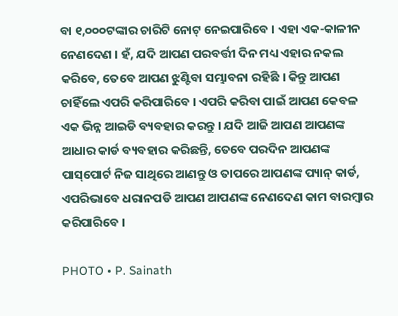ବା ୧,୦୦୦ଟଙ୍କାର ଚାରିଟି ନୋଟ୍‌ ନେଇପାରିବେ । ଏହା ଏକ-କାଳୀନ ନେଣଦେଣ । ହଁ, ଯଦି ଆପଣ ପରବର୍ତ୍ତୀ ଦିନ ମଧ୍ୟ ଏହାର ନକଲ କରିବେ, ତେବେ ଆପଣ ଝୁଣ୍ଟିବା ସମ୍ଭାବନା ରହିଛି । କିନ୍ତୁ ଆପଣ ଚାହିଁଲେ ଏପରି କରିପାରିବେ । ଏପରି କରିବା ପାଇଁ ଆପଣ କେବଳ ଏକ ଭିନ୍ନ ଆଇଡି ବ୍ୟବହାର କରନ୍ତୁ । ଯଦି ଆଜି ଆପଣ ଆପଣଙ୍କ ଆଧାର କାର୍ଡ ବ୍ୟବହାର କରିଛନ୍ତି, ତେବେ ପରଦିନ ଆପଣଙ୍କ ପାସ୍‌ପୋର୍ଟ ନିଜ ସାଥିରେ ଆଣନ୍ତୁ ଓ ତାପରେ ଆପଣଙ୍କ ପ୍ୟାନ୍‌ କାର୍ଡ, ଏପରିଭାବେ ଧରାନପଡି ଆପଣ ଆପଣଙ୍କ ନେଣଦେଣ କାମ ବାରମ୍ବାର କରିପାରିବେ ।

PHOTO • P. Sainath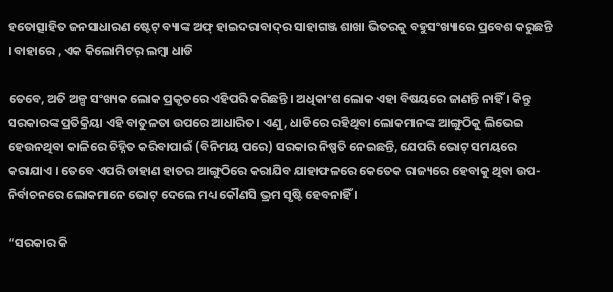ହତୋତ୍ସାହିତ ଜନସାଧାରଣ ଷ୍ଟେଟ୍‌ ବ୍ୟାଙ୍କ ଅଫ୍‌ ହାଇଦରାବାଦ୍‌ର ସାହାଗଞ୍ଜ ଶାଖା ଭିତରକୁ ବହୁସଂଖ୍ୟାରେ ପ୍ରବେଶ କରୁଛନ୍ତି । ବାହାରେ , ଏକ କିଲୋମିଟର୍‌ ଲମ୍ବା ଧାଡି

ତେବେ, ଅତି ଅଳ୍ପ ସଂଖ୍ୟକ ଲୋକ ପ୍ରକୃତରେ ଏହିପରି କରିଛନ୍ତି । ଅଧିକାଂଶ ଲୋକ ଏହା ବିଷୟରେ ଜାଣନ୍ତି ନାହିଁ । କିନ୍ତୁ ସରକାରଙ୍କ ପ୍ରତିକ୍ରିୟା ଏହି ବାତୁଳତା ଉପରେ ଆଧାରିତ। ଏଣୁ, ଧାଡିରେ ରହିଥିବା ଲୋକମାନଙ୍କ ଆଙ୍ଗୁଠିକୁ ଲିଭେଇ ହେଉନଥିବା କାଳିରେ ଚିହ୍ନିତ କରିବାପାଇଁ (ବିନିମୟ ପରେ) ସରକାର ନିଷ୍ପତି ନେଇଛନ୍ତି, ଯେପରି ଭୋଟ୍‌ ସମୟରେ କରାଯାଏ । ତେବେ ଏପରି ଡାହାଣ ହାତର ଆଙ୍ଗୁଠିରେ କରାଯିବ ଯାହାଫଳରେ କେତେକ ରାଜ୍ୟରେ ହେବାକୁ ଥିବା ଉପ-ନିର୍ବାଚନରେ ଲୋକମାନେ ଭୋଟ୍‌ ଦେଲେ ମଧ୍ୟ କୌଣସି ଭ୍ରମ ସୃଷ୍ଟି ହେବନାହିଁ ।

“ସରକାର କି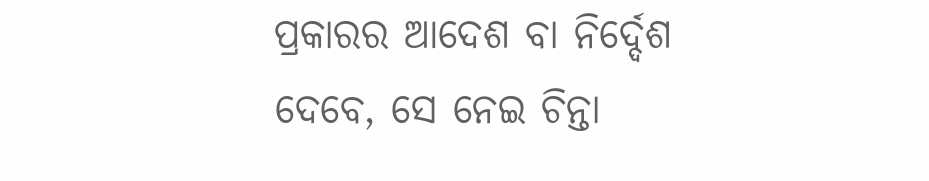ପ୍ରକାରର ଆଦେଶ ବା ନିର୍ଦ୍ଦେଶ ଦେବେ, ସେ ନେଇ ଚିନ୍ତା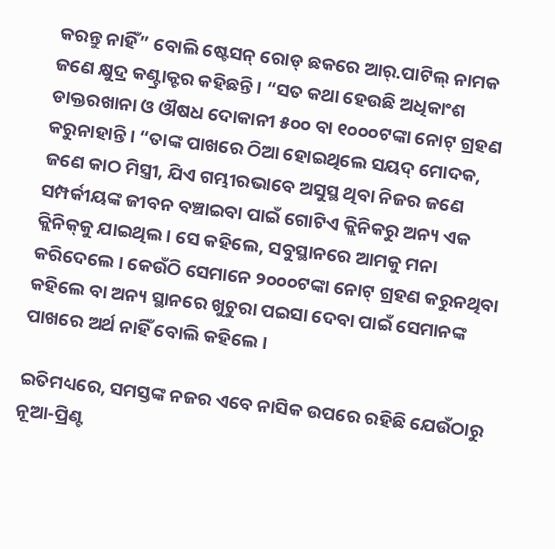କରନ୍ତୁ ନାହିଁ” ବୋଲି ଷ୍ଟେସନ୍‌ ରୋଡ୍‌ ଛକରେ ଆର୍‌.ପାଟିଲ୍‌ ନାମକ ଜଣେ କ୍ଷୁଦ୍ର କଣ୍ଟ୍ରାକ୍ଟର କହିଛନ୍ତି । “ସତ କଥା ହେଉଛି ଅଧିକାଂଶ ଡାକ୍ତରଖାନା ଓ ଔଷଧ ଦୋକାନୀ ୫୦୦ ବା ୧୦୦୦ଟଙ୍କା ନୋଟ୍‌ ଗ୍ରହଣ କରୁନାହାନ୍ତି । “ତାଙ୍କ ପାଖରେ ଠିଆ ହୋଇଥିଲେ ସୟଦ୍‌ ମୋଦକ, ଜଣେ କାଠ ମିସ୍ତ୍ରୀ, ଯିଏ ଗମ୍ଭୀରଭାବେ ଅସୁସ୍ଥ ଥିବା ନିଜର ଜଣେ ସମ୍ପର୍କୀୟଙ୍କ ଜୀବନ ବଞ୍ଚାଇବା ପାଇଁ ଗୋଟିଏ କ୍ଲିନିକରୁ ଅନ୍ୟ ଏକ କ୍ଲିନିକ୍‌କୁ ଯାଇଥିଲ । ସେ କହିଲେ, ସବୁସ୍ଥାନରେ ଆମକୁ ମନା କରିଦେଲେ । କେଉଁଠି ସେମାନେ ୨୦୦୦ଟଙ୍କା ନୋଟ୍‌ ଗ୍ରହଣ କରୁନଥିବା କହିଲେ ବା ଅନ୍ୟ ସ୍ଥାନରେ ଖୁଚୁରା ପଇସା ଦେବା ପାଇଁ ସେମାନଙ୍କ ପାଖରେ ଅର୍ଥ ନାହିଁ ବୋଲି କହିଲେ ।

ଇତିମଧ୍ୟରେ, ସମସ୍ତଙ୍କ ନଜର ଏବେ ନାସିକ ଉପରେ ରହିଛି ଯେଉଁଠାରୁ ନୂଆ-ପ୍ରିଣ୍ଟ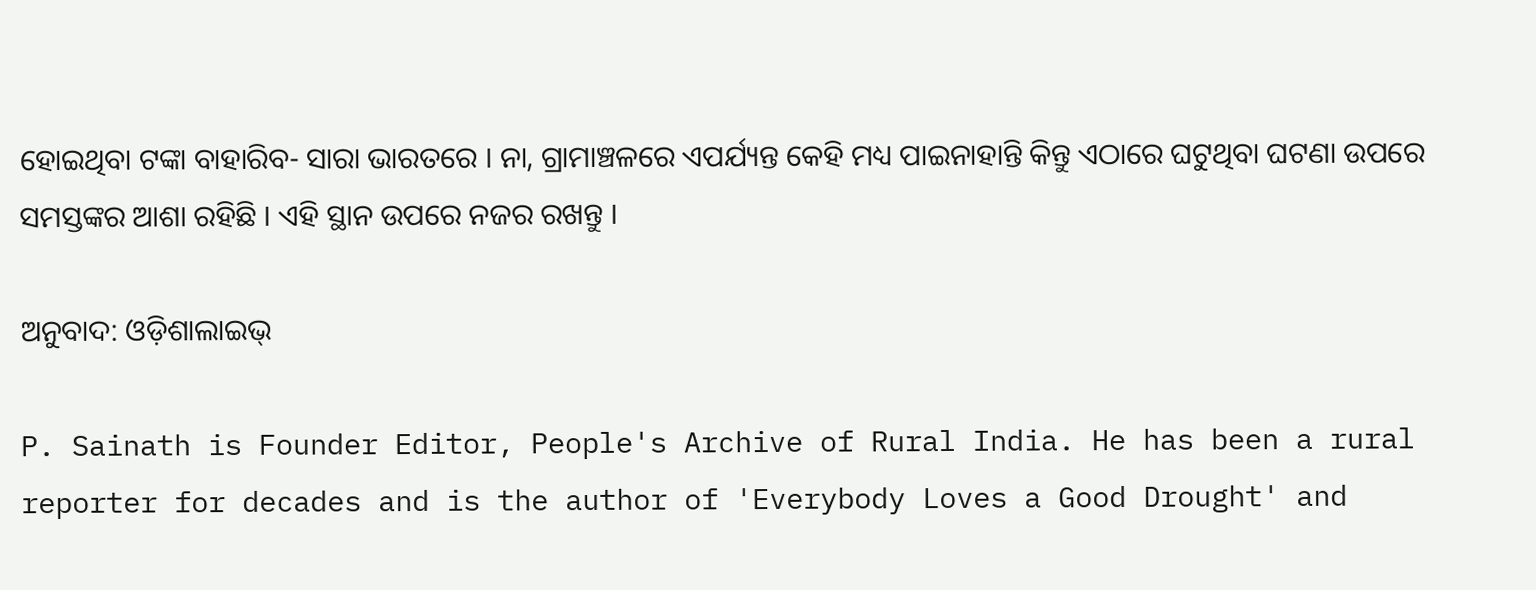ହୋଇଥିବା ଟଙ୍କା ବାହାରିବ- ସାରା ଭାରତରେ । ନା, ଗ୍ରାମାଞ୍ଚଳରେ ଏପର୍ଯ୍ୟନ୍ତ କେହି ମଧ୍ୟ ପାଇନାହାନ୍ତି କିନ୍ତୁ ଏଠାରେ ଘଟୁଥିବା ଘଟଣା ଉପରେ ସମସ୍ତଙ୍କର ଆଶା ରହିଛି । ଏହି ସ୍ଥାନ ଉପରେ ନଜର ରଖନ୍ତୁ ।

ଅନୁବାଦ: ଓଡ଼ିଶାଲାଇଭ୍‍

P. Sainath is Founder Editor, People's Archive of Rural India. He has been a rural reporter for decades and is the author of 'Everybody Loves a Good Drought' and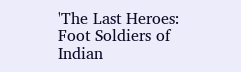'The Last Heroes: Foot Soldiers of Indian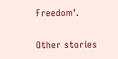Freedom'.

Other stories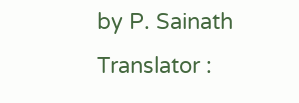by P. Sainath
Translator :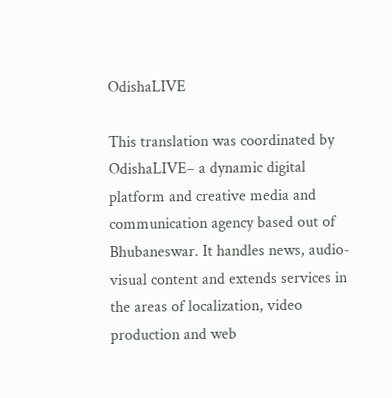OdishaLIVE

This translation was coordinated by OdishaLIVE– a dynamic digital platform and creative media and communication agency based out of Bhubaneswar. It handles news, audio-visual content and extends services in the areas of localization, video production and web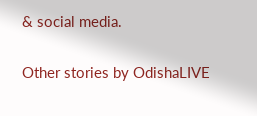& social media.

Other stories by OdishaLIVE